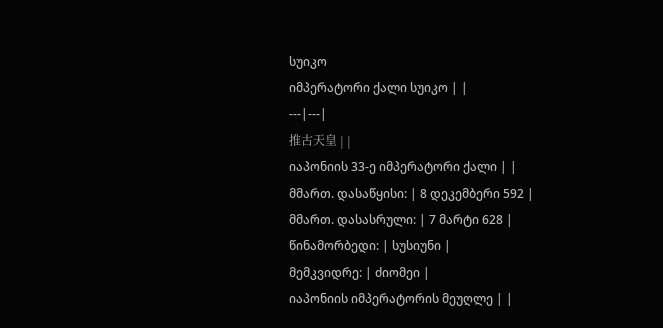სუიკო
იმპერატორი ქალი სუიკო | |
---|---|
推古天皇 | |
იაპონიის 33-ე იმპერატორი ქალი | |
მმართ. დასაწყისი: | 8 დეკემბერი 592 |
მმართ. დასასრული: | 7 მარტი 628 |
წინამორბედი: | სუსიუნი |
მემკვიდრე: | ძიომეი |
იაპონიის იმპერატორის მეუღლე | |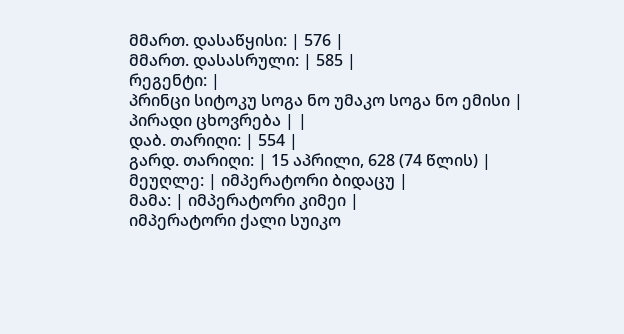მმართ. დასაწყისი: | 576 |
მმართ. დასასრული: | 585 |
რეგენტი: |
პრინცი სიტოკუ სოგა ნო უმაკო სოგა ნო ემისი |
პირადი ცხოვრება | |
დაბ. თარიღი: | 554 |
გარდ. თარიღი: | 15 აპრილი, 628 (74 წლის) |
მეუღლე: | იმპერატორი ბიდაცუ |
მამა: | იმპერატორი კიმეი |
იმპერატორი ქალი სუიკო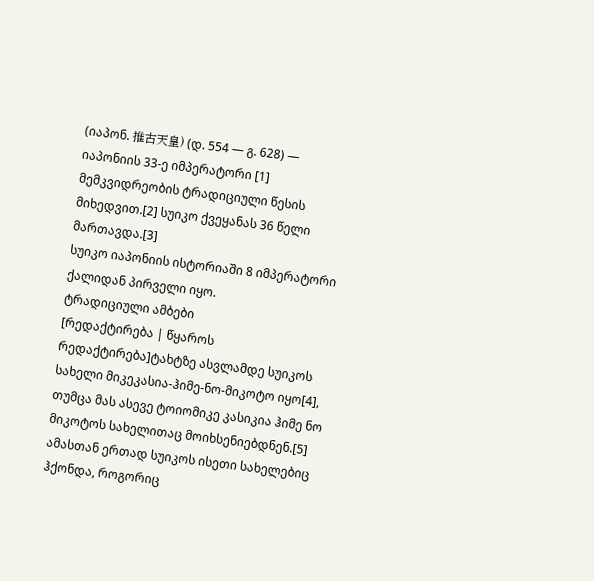(იაპონ. 推古天皇) (დ. 554 — გ. 628) — იაპონიის 33-ე იმპერატორი [1] მემკვიდრეობის ტრადიციული წესის მიხედვით.[2] სუიკო ქვეყანას 36 წელი მართავდა.[3]
სუიკო იაპონიის ისტორიაში 8 იმპერატორი ქალიდან პირველი იყო.
ტრადიციული ამბები
[რედაქტირება | წყაროს რედაქტირება]ტახტზე ასვლამდე სუიკოს სახელი მიკეკასია-ჰიმე-ნო-მიკოტო იყო[4], თუმცა მას ასევე ტოიომიკე კასიკია ჰიმე ნო მიკოტოს სახელითაც მოიხსენიებდნენ.[5] ამასთან ერთად სუიკოს ისეთი სახელებიც ჰქონდა, როგორიც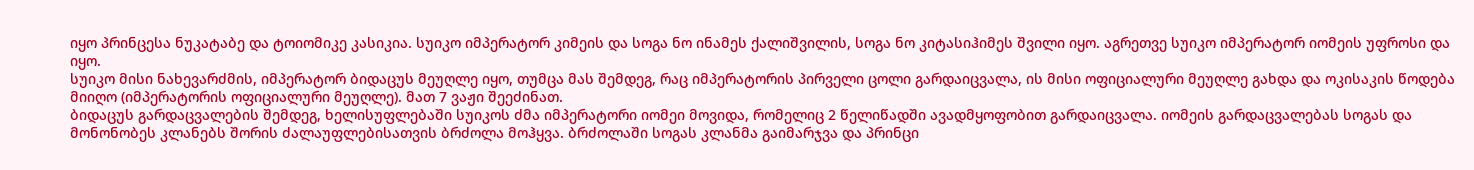იყო პრინცესა ნუკატაბე და ტოიომიკე კასიკია. სუიკო იმპერატორ კიმეის და სოგა ნო ინამეს ქალიშვილის, სოგა ნო კიტასიჰიმეს შვილი იყო. აგრეთვე სუიკო იმპერატორ იომეის უფროსი და იყო.
სუიკო მისი ნახევარძმის, იმპერატორ ბიდაცუს მეუღლე იყო, თუმცა მას შემდეგ, რაც იმპერატორის პირველი ცოლი გარდაიცვალა, ის მისი ოფიციალური მეუღლე გახდა და ოკისაკის წოდება მიიღო (იმპერატორის ოფიციალური მეუღლე). მათ 7 ვაჟი შეეძინათ.
ბიდაცუს გარდაცვალების შემდეგ, ხელისუფლებაში სუიკოს ძმა იმპერატორი იომეი მოვიდა, რომელიც 2 წელიწადში ავადმყოფობით გარდაიცვალა. იომეის გარდაცვალებას სოგას და მონონობეს კლანებს შორის ძალაუფლებისათვის ბრძოლა მოჰყვა. ბრძოლაში სოგას კლანმა გაიმარჯვა და პრინცი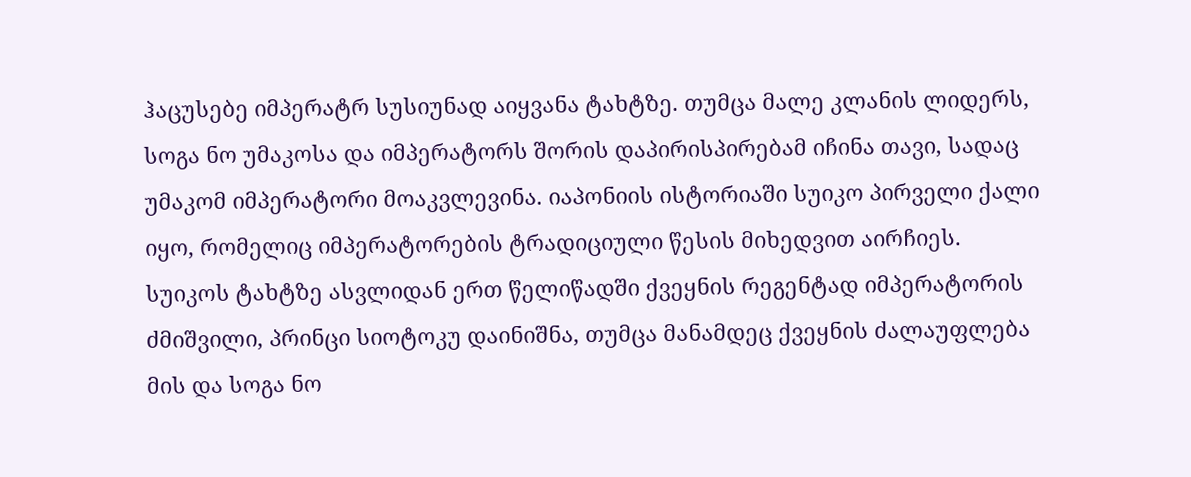ჰაცუსებე იმპერატრ სუსიუნად აიყვანა ტახტზე. თუმცა მალე კლანის ლიდერს, სოგა ნო უმაკოსა და იმპერატორს შორის დაპირისპირებამ იჩინა თავი, სადაც უმაკომ იმპერატორი მოაკვლევინა. იაპონიის ისტორიაში სუიკო პირველი ქალი იყო, რომელიც იმპერატორების ტრადიციული წესის მიხედვით აირჩიეს.
სუიკოს ტახტზე ასვლიდან ერთ წელიწადში ქვეყნის რეგენტად იმპერატორის ძმიშვილი, პრინცი სიოტოკუ დაინიშნა, თუმცა მანამდეც ქვეყნის ძალაუფლება მის და სოგა ნო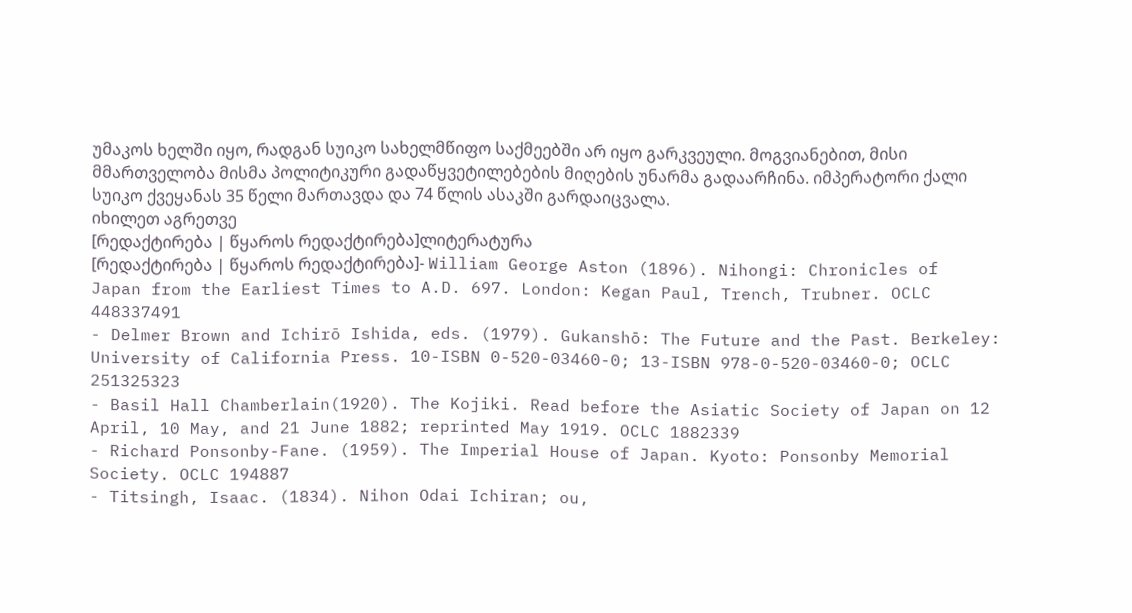უმაკოს ხელში იყო, რადგან სუიკო სახელმწიფო საქმეებში არ იყო გარკვეული. მოგვიანებით, მისი მმართველობა მისმა პოლიტიკური გადაწყვეტილებების მიღების უნარმა გადაარჩინა. იმპერატორი ქალი სუიკო ქვეყანას 35 წელი მართავდა და 74 წლის ასაკში გარდაიცვალა.
იხილეთ აგრეთვე
[რედაქტირება | წყაროს რედაქტირება]ლიტერატურა
[რედაქტირება | წყაროს რედაქტირება]- William George Aston (1896). Nihongi: Chronicles of Japan from the Earliest Times to A.D. 697. London: Kegan Paul, Trench, Trubner. OCLC 448337491
- Delmer Brown and Ichirō Ishida, eds. (1979). Gukanshō: The Future and the Past. Berkeley: University of California Press. 10-ISBN 0-520-03460-0; 13-ISBN 978-0-520-03460-0; OCLC 251325323
- Basil Hall Chamberlain(1920). The Kojiki. Read before the Asiatic Society of Japan on 12 April, 10 May, and 21 June 1882; reprinted May 1919. OCLC 1882339
- Richard Ponsonby-Fane. (1959). The Imperial House of Japan. Kyoto: Ponsonby Memorial Society. OCLC 194887
- Titsingh, Isaac. (1834). Nihon Odai Ichiran; ou,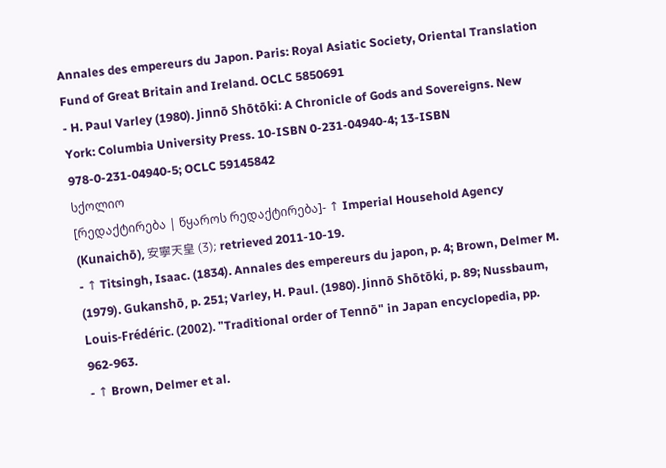Annales des empereurs du Japon. Paris: Royal Asiatic Society, Oriental Translation Fund of Great Britain and Ireland. OCLC 5850691
- H. Paul Varley (1980). Jinnō Shōtōki: A Chronicle of Gods and Sovereigns. New York: Columbia University Press. 10-ISBN 0-231-04940-4; 13-ISBN 978-0-231-04940-5; OCLC 59145842
სქოლიო
[რედაქტირება | წყაროს რედაქტირება]- ↑ Imperial Household Agency (Kunaichō), 安寧天皇 (3); retrieved 2011-10-19.
- ↑ Titsingh, Isaac. (1834). Annales des empereurs du japon, p. 4; Brown, Delmer M. (1979). Gukanshō, p. 251; Varley, H. Paul. (1980). Jinnō Shōtōki, p. 89; Nussbaum, Louis-Frédéric. (2002). "Traditional order of Tennō" in Japan encyclopedia, pp. 962-963.
- ↑ Brown, Delmer et al.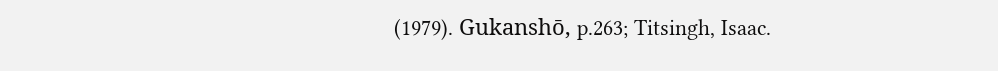(1979). Gukanshō, p.263; Titsingh, Isaac.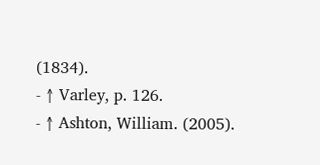(1834).
- ↑ Varley, p. 126.
- ↑ Ashton, William. (2005).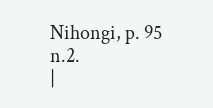Nihongi, p. 95 n.2.
|